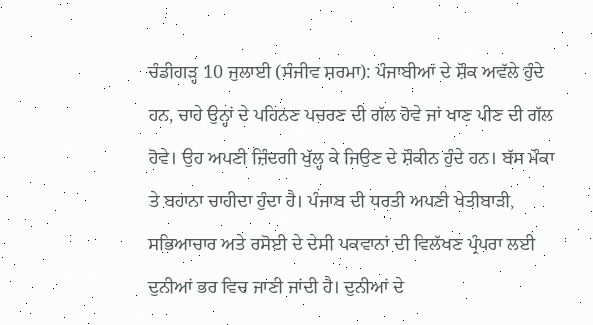ਚੰਡੀਗੜ੍ਹ 10 ਜੁਲਾਈ (ਸੰਜੀਵ ਸ਼ਰਮਾ): ਪੰਜਾਬੀਆਂ ਦੇ ਸ਼ੌਕ ਅਵੱਲੇ ਹੁੰਦੇ ਹਨ, ਚਾਹੇ ਉਨ੍ਹਾਂ ਦੇ ਪਹਿਨਣ ਪਚਰਣ ਦੀ ਗੱਲ ਹੋਵੇ ਜਾਂ ਖਾਣ ਪੀਣ ਦੀ ਗੱਲ ਹੋਵੇ। ਉਹ ਅਪਣੀ ਜ਼ਿੰਦਗੀ ਖੁੱਲ੍ਹ ਕੇ ਜਿਉਣ ਦੇ ਸ਼ੌਕੀਨ ਹੁੰਦੇ ਹਨ। ਬੱਸ ਮੌਕਾ ਤੇ ਬਹਾਨਾ ਚਾਹੀਦਾ ਹੁੰਦਾ ਹੈ। ਪੰਜਾਬ ਦੀ ਧਰਤੀ ਅਪਣੀ ਖੇਤੀਬਾੜੀ, ਸਭਿਆਚਾਰ ਅਤੇ ਰਸੋਈ ਦੇ ਦੇਸੀ ਪਕਵਾਨਾਂ ਦੀ ਵਿਲੱਖਣ ਪ੍ਰੰਪਰਾ ਲਈ ਦੁਨੀਆਂ ਭਰ ਵਿਚ ਜਾਣੀ ਜਾਂਦੀ ਹੈ। ਦੁਨੀਆਂ ਦੇ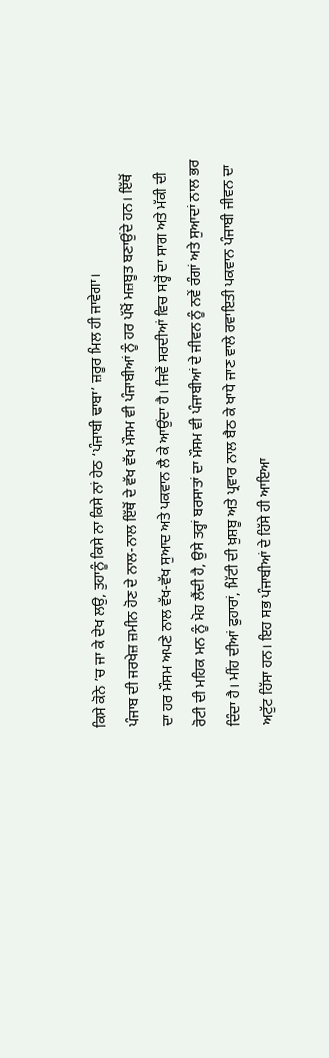ਕਿਸੇ ਕੋਨੇ ’ਚ ਜਾ ਕੇ ਦੇਖ ਲਉ, ਤੁਹਾਨੂੰ ਕਿਸੇ ਨਾ ਕਿਸੇ ਨਾਂ ਹੇਠ ‘ਪੰਜਾਬੀ ਢਾਬਾ’ ਜ਼ਰੂਰ ਮਿਲ ਹੀ ਜਾਵੇਗਾ।
ਪੰਜਾਬ ਦੀ ਜਰਖੇਜ਼ ਜ਼ਮੀਨ ਹੋਣ ਦੇ ਨਾਲ-ਨਾਲ ਇੱਥੋਂ ਦੇ ਵੱਖ ਵੱਖ ਮੌਸਮ ਵੀ ਪੰਜਾਬੀਆਂ ਨੂੰ ਹਰ ਪੱਖੋਂ ਮਜ਼ਬੂਤ ਬਣਾਉਂਦੇ ਹਨ। ਇੱਥੋਂ ਦਾ ਹਰ ਮੌਸਮ ਅਪਣੇ ਨਾਲ ਵੱਖ-ਵੱਖ ਸੁਆਦ ਅਤੇ ਪਕਵਾਨ ਲੈ ਕੇ ਆਉਂਦਾ ਹੈ। ਜਿਵੇਂ ਸਰਦੀਆਂ ਵਿਚ ਸਰ੍ਹੋਂ ਦਾ ਸਾਗ ਅਤੇ ਮੱਕੀ ਦੀ ਰੋਟੀ ਦੀ ਮਹਿਕ ਮਨ ਨੂੰ ਮੋਹ ਲੈਂਦੀ ਹੈ, ਉਸੇ ਤਰ੍ਹਾਂ ਬਰਸਾਤਾਂ ਦਾ ਮੌਸਮ ਵੀ ਪੰਜਾਬੀਆਂ ਦੇ ਜੀਵਨ ਨੂੰ ਨਵੇਂ ਰੰਗਾਂ ਅਤੇ ਸੁਆਦਾਂ ਨਾਲ ਭਰ ਦਿੰਦਾ ਹੈ। ਮੀਂਹ ਦੀਆਂ ਫੁਹਾਰਾਂ, ਮਿੱਟੀ ਦੀ ਖ਼ੁਸ਼ਬੂ ਅਤੇ ਪ੍ਰਵਾਰ ਨਾਲ ਬੈਠ ਕੇ ਖਾਧੇ ਜਾਣ ਵਾਲੇ ਰਵਾਇਤੀ ਪਕਵਾਨ ਪੰਜਾਬੀ ਜੀਵਨ ਦਾ ਅਟੁੱਟ ਹਿੱਸਾ ਹਨ। ਇਹ ਸਭ ਪੰਜਾਬੀਆਂ ਦੇ ਹਿੱਸੇ ਹੀ ਆਇਆ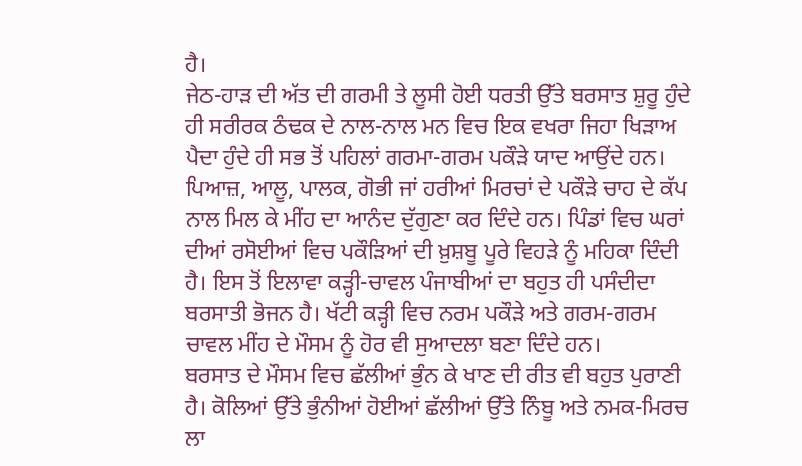ਹੈ।
ਜੇਠ-ਹਾੜ ਦੀ ਅੱਤ ਦੀ ਗਰਮੀ ਤੇ ਲੂਸੀ ਹੋਈ ਧਰਤੀ ਉੱਤੇ ਬਰਸਾਤ ਸ਼ੁਰੂ ਹੁੰਦੇ ਹੀ ਸਰੀਰਕ ਠੰਢਕ ਦੇ ਨਾਲ-ਨਾਲ ਮਨ ਵਿਚ ਇਕ ਵਖਰਾ ਜਿਹਾ ਖਿੜਾਅ ਪੈਦਾ ਹੁੰਦੇ ਹੀ ਸਭ ਤੋਂ ਪਹਿਲਾਂ ਗਰਮਾ-ਗਰਮ ਪਕੌੜੇ ਯਾਦ ਆਉਂਦੇ ਹਨ। ਪਿਆਜ਼, ਆਲੂ, ਪਾਲਕ, ਗੋਭੀ ਜਾਂ ਹਰੀਆਂ ਮਿਰਚਾਂ ਦੇ ਪਕੌੜੇ ਚਾਹ ਦੇ ਕੱਪ ਨਾਲ ਮਿਲ ਕੇ ਮੀਂਹ ਦਾ ਆਨੰਦ ਦੁੱਗੁਣਾ ਕਰ ਦਿੰਦੇ ਹਨ। ਪਿੰਡਾਂ ਵਿਚ ਘਰਾਂ ਦੀਆਂ ਰਸੋਈਆਂ ਵਿਚ ਪਕੌੜਿਆਂ ਦੀ ਖ਼ੁਸ਼ਬੂ ਪੂਰੇ ਵਿਹੜੇ ਨੂੰ ਮਹਿਕਾ ਦਿੰਦੀ ਹੈ। ਇਸ ਤੋਂ ਇਲਾਵਾ ਕੜ੍ਹੀ-ਚਾਵਲ ਪੰਜਾਬੀਆਂ ਦਾ ਬਹੁਤ ਹੀ ਪਸੰਦੀਦਾ ਬਰਸਾਤੀ ਭੋਜਨ ਹੈ। ਖੱਟੀ ਕੜ੍ਹੀ ਵਿਚ ਨਰਮ ਪਕੌੜੇ ਅਤੇ ਗਰਮ-ਗਰਮ ਚਾਵਲ ਮੀਂਹ ਦੇ ਮੌਸਮ ਨੂੰ ਹੋਰ ਵੀ ਸੁਆਦਲਾ ਬਣਾ ਦਿੰਦੇ ਹਨ।
ਬਰਸਾਤ ਦੇ ਮੌਸਮ ਵਿਚ ਛੱਲੀਆਂ ਭੁੰਨ ਕੇ ਖਾਣ ਦੀ ਰੀਤ ਵੀ ਬਹੁਤ ਪੁਰਾਣੀ ਹੈ। ਕੋਲਿਆਂ ਉੱਤੇ ਭੁੰਨੀਆਂ ਹੋਈਆਂ ਛੱਲੀਆਂ ਉੱਤੇ ਨਿੰਬੂ ਅਤੇ ਨਮਕ-ਮਿਰਚ ਲਾ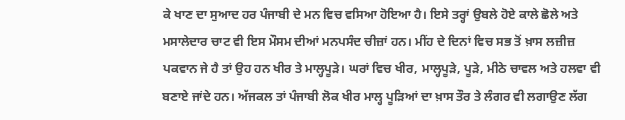ਕੇ ਖਾਣ ਦਾ ਸੁਆਦ ਹਰ ਪੰਜਾਬੀ ਦੇ ਮਨ ਵਿਚ ਵਸਿਆ ਹੋਇਆ ਹੈ। ਇਸੇ ਤਰ੍ਹਾਂ ਉਬਲੇ ਹੋਏ ਕਾਲੇ ਛੋਲੇ ਅਤੇ ਮਸਾਲੇਦਾਰ ਚਾਟ ਵੀ ਇਸ ਮੌਸਮ ਦੀਆਂ ਮਨਪਸੰਦ ਚੀਜ਼ਾਂ ਹਨ। ਮੀਂਹ ਦੇ ਦਿਨਾਂ ਵਿਚ ਸਭ ਤੋਂ ਖ਼ਾਸ ਲਜ਼ੀਜ਼ ਪਕਵਾਨ ਜੇ ਹੈ ਤਾਂ ਉਹ ਹਨ ਖੀਰ ਤੇ ਮਾਲ੍ਹਪੂੜੇ। ਘਰਾਂ ਵਿਚ ਖੀਰ, ਮਾਲ੍ਹਪੂੜੇ, ਪੂੜੇ, ਮੀਠੇ ਚਾਵਲ ਅਤੇ ਹਲਵਾ ਵੀ ਬਣਾਏ ਜਾਂਦੇ ਹਨ। ਅੱਜਕਲ ਤਾਂ ਪੰਜਾਬੀ ਲੋਕ ਖੀਰ ਮਾਲ੍ਹ ਪੂੜਿਆਂ ਦਾ ਖ਼ਾਸ ਤੌਰ ਤੇ ਲੰਗਰ ਵੀ ਲਗਾਉਣ ਲੱਗ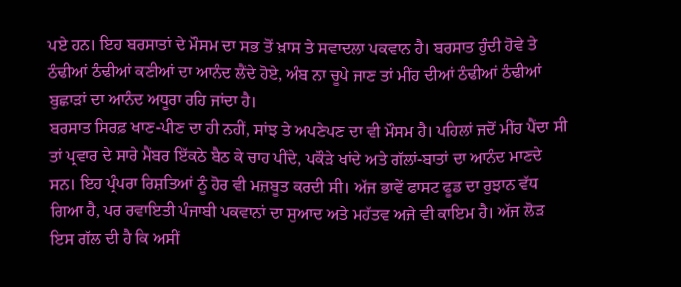ਪਏ ਹਨ। ਇਹ ਬਰਸਾਤਾਂ ਦੇ ਮੌਸਮ ਦਾ ਸਭ ਤੋਂ ਖ਼ਾਸ ਤੇ ਸਵਾਦਲਾ ਪਕਵਾਨ ਹੈ। ਬਰਸਾਤ ਹੁੰਦੀ ਹੋਵੇ ਤੇ ਠੰਢੀਆਂ ਠੰਢੀਆਂ ਕਣੀਆਂ ਦਾ ਆਨੰਦ ਲੈਂਦੇ ਹੋਏ, ਅੰਬ ਨਾ ਚੂਪੇ ਜਾਣ ਤਾਂ ਮੀਂਹ ਦੀਆਂ ਠੰਢੀਆਂ ਠੰਢੀਆਂ ਬੁਛਾੜਾਂ ਦਾ ਆਨੰਦ ਅਧੂਰਾ ਰਹਿ ਜਾਂਦਾ ਹੈ।
ਬਰਸਾਤ ਸਿਰਫ਼ ਖਾਣ-ਪੀਣ ਦਾ ਹੀ ਨਹੀਂ, ਸਾਂਝ ਤੇ ਅਪਣੇਪਣ ਦਾ ਵੀ ਮੌਸਮ ਹੈ। ਪਹਿਲਾਂ ਜਦੋਂ ਮੀਂਹ ਪੈਂਦਾ ਸੀ ਤਾਂ ਪ੍ਰਵਾਰ ਦੇ ਸਾਰੇ ਮੈਂਬਰ ਇੱਕਠੇ ਬੈਠ ਕੇ ਚਾਹ ਪੀਂਦੇ, ਪਕੌੜੇ ਖਾਂਦੇ ਅਤੇ ਗੱਲਾਂ-ਬਾਤਾਂ ਦਾ ਆਨੰਦ ਮਾਣਦੇ ਸਨ। ਇਹ ਪ੍ਰੰਪਰਾ ਰਿਸ਼ਤਿਆਂ ਨੂੰ ਹੋਰ ਵੀ ਮਜ਼ਬੂਤ ਕਰਦੀ ਸੀ। ਅੱਜ ਭਾਵੇਂ ਫਾਸਟ ਫੂਡ ਦਾ ਰੁਝਾਨ ਵੱਧ ਗਿਆ ਹੈ, ਪਰ ਰਵਾਇਤੀ ਪੰਜਾਬੀ ਪਕਵਾਨਾਂ ਦਾ ਸੁਆਦ ਅਤੇ ਮਹੱਤਵ ਅਜੇ ਵੀ ਕਾਇਮ ਹੈ। ਅੱਜ ਲੋੜ ਇਸ ਗੱਲ ਦੀ ਹੈ ਕਿ ਅਸੀਂ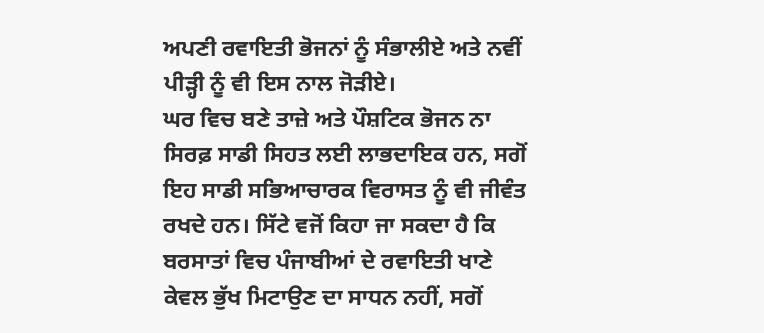ਅਪਣੀ ਰਵਾਇਤੀ ਭੋਜਨਾਂ ਨੂੰ ਸੰਭਾਲੀਏ ਅਤੇ ਨਵੀਂ ਪੀੜ੍ਹੀ ਨੂੰ ਵੀ ਇਸ ਨਾਲ ਜੋੜੀਏ।
ਘਰ ਵਿਚ ਬਣੇ ਤਾਜ਼ੇ ਅਤੇ ਪੌਸ਼ਟਿਕ ਭੋਜਨ ਨਾ ਸਿਰਫ਼ ਸਾਡੀ ਸਿਹਤ ਲਈ ਲਾਭਦਾਇਕ ਹਨ, ਸਗੋਂ ਇਹ ਸਾਡੀ ਸਭਿਆਚਾਰਕ ਵਿਰਾਸਤ ਨੂੰ ਵੀ ਜੀਵੰਤ ਰਖਦੇ ਹਨ। ਸਿੱਟੇ ਵਜੋਂ ਕਿਹਾ ਜਾ ਸਕਦਾ ਹੈ ਕਿ ਬਰਸਾਤਾਂ ਵਿਚ ਪੰਜਾਬੀਆਂ ਦੇ ਰਵਾਇਤੀ ਖਾਣੇ ਕੇਵਲ ਭੁੱਖ ਮਿਟਾਉਣ ਦਾ ਸਾਧਨ ਨਹੀਂ, ਸਗੋਂ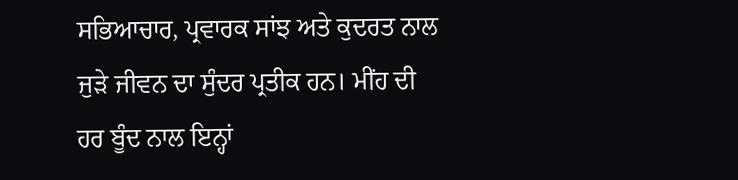ਸਭਿਆਚਾਰ, ਪ੍ਰਵਾਰਕ ਸਾਂਝ ਅਤੇ ਕੁਦਰਤ ਨਾਲ ਜੁੜੇ ਜੀਵਨ ਦਾ ਸੁੰਦਰ ਪ੍ਰਤੀਕ ਹਨ। ਮੀਂਹ ਦੀ ਹਰ ਬੂੰਦ ਨਾਲ ਇਨ੍ਹਾਂ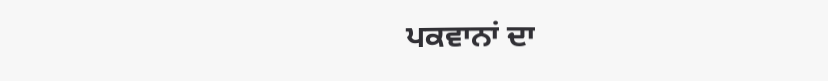ਪਕਵਾਨਾਂ ਦਾ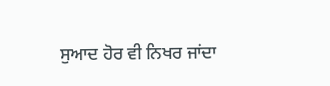ਸੁਆਦ ਹੋਰ ਵੀ ਨਿਖਰ ਜਾਂਦਾ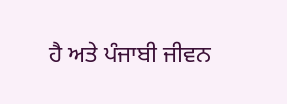ਹੈ ਅਤੇ ਪੰਜਾਬੀ ਜੀਵਨ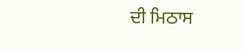ਦੀ ਮਿਠਾਸ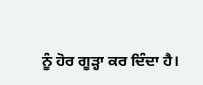ਨੂੰ ਹੋਰ ਗੂੜ੍ਹਾ ਕਰ ਦਿੰਦਾ ਹੈ।